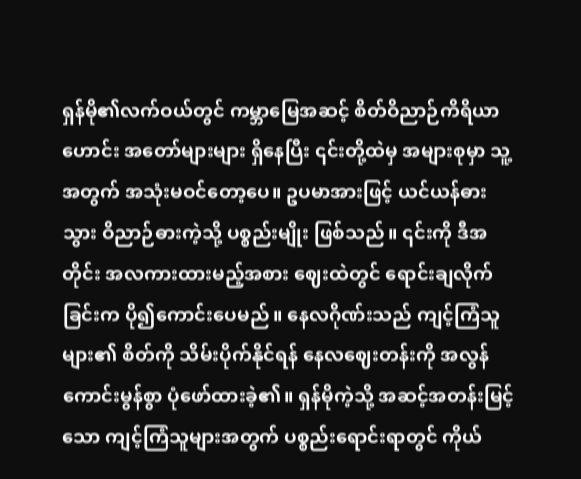ရှန်မို၏လက်ဝယ်တွင် ကမ္ဘာမြေအဆင့် စိတ်ဝိညာဉ်ကိရိယာဟောင်း အတော်များများ ရှိနေပြီး ၎င်းတို့ထဲမှ အများစုမှာ သူ့အတွက် အသုံးမဝင်တော့ပေ။ ဥပမာအားဖြင့် ယင်ယန်ဓားသွား ဝိညာဉ်ဓားကဲ့သို့ ပစ္စည်းမျိုး ဖြစ်သည်။ ၎င်းကို ဒီအတိုင်း အလကားထားမည့်အစား ဈေးထဲတွင် ရောင်းချလိုက်ခြင်းက ပို၍ကောင်းပေမည်။ နေလဂိုဏ်းသည် ကျင့်ကြံသူများ၏ စိတ်ကို သိမ်းပိုက်နိုင်ရန် နေလဈေးတန်းကို အလွန်ကောင်းမွန်စွာ ပုံဖော်ထားခဲ့၏။ ရှန်မိုကဲ့သို့ အဆင့်အတန်းမြင့်သော ကျင့်ကြံသူများအတွက် ပစ္စည်းရောင်းရာတွင် ကိုယ်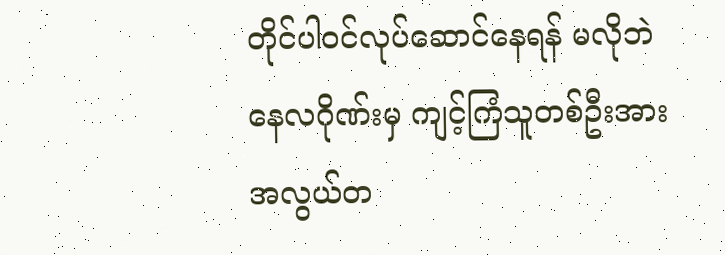တိုင်ပါဝင်လုပ်ဆောင်နေရန် မလိုဘဲ နေလဂိုဏ်းမှ ကျင့်ကြံသူတစ်ဦးအား အလွယ်တ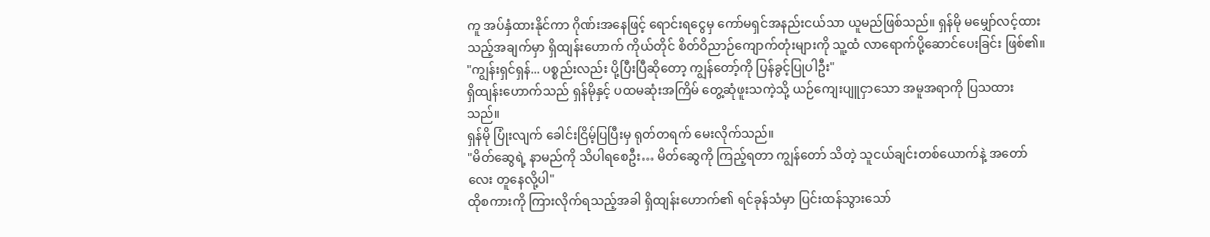ကူ အပ်နှံထားနိုင်ကာ ဂိုဏ်းအနေဖြင့် ရောင်းရငွေမှ ကော်မရှင်အနည်းငယ်သာ ယူမည်ဖြစ်သည်။ ရှန်မို မမျှော်လင့်ထားသည့်အချက်မှာ ရှိထျန်းဟောက် ကိုယ်တိုင် စိတ်ဝိညာဉ်ကျောက်တုံးများကို သူ့ထံ လာရောက်ပို့ဆောင်ပေးခြင်း ဖြစ်၏။
"ကျွန်းရှင်ရှန်... ပစ္စည်းလည်း ပို့ပြီးပြီဆိုတော့ ကျွန်တော့်ကို ပြန်ခွင့်ပြုပါဦး"
ရှိထျန်းဟောက်သည် ရှန်မိုနှင့် ပထမဆုံးအကြိမ် တွေ့ဆုံဖူးသကဲ့သို့ ယဉ်ကျေးပျူငှာသော အမူအရာကို ပြသထားသည်။
ရှန်မို ပြုံးလျက် ခေါင်းငြိမ့်ပြပြီးမှ ရုတ်တရက် မေးလိုက်သည်။
"မိတ်ဆွေရဲ့ နာမည်ကို သိပါရစေဦး… မိတ်ဆွေကို ကြည့်ရတာ ကျွန်တော် သိတဲ့ သူငယ်ချင်းတစ်ယောက်နဲ့ အတော်လေး တူနေလို့ပါ"
ထိုစကားကို ကြားလိုက်ရသည့်အခါ ရှိထျန်းဟောက်၏ ရင်ခုန်သံမှာ ပြင်းထန်သွားသော်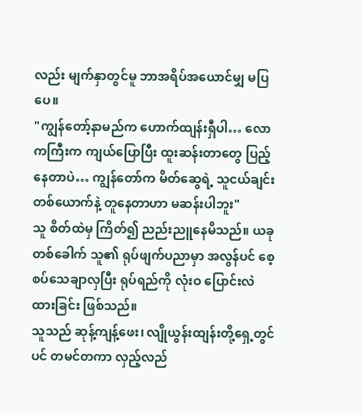လည်း မျက်နှာတွင်မူ ဘာအရိပ်အယောင်မျှ မပြပေ။
"ကျွန်တော့်နာမည်က ဟောက်ထျန်းရှီပါ… လောကကြီးက ကျယ်ပြောပြီး ထူးဆန်းတာတွေ ပြည့်နေတာပဲ… ကျွန်တော်က မိတ်ဆွေရဲ့ သူငယ်ချင်းတစ်ယောက်နဲ့ တူနေတာဟာ မဆန်းပါဘူး"
သူ စိတ်ထဲမှ ကြိတ်၍ ညည်းညူနေမိသည်။ ယခုတစ်ခေါက် သူ၏ ရုပ်ဖျက်ပညာမှာ အလွန်ပင် စေ့စပ်သေချာလှပြီး ရုပ်ရည်ကို လုံးဝ ပြောင်းလဲထားခြင်း ဖြစ်သည်။
သူသည် ဆုန့်ကျန့်ဖေး၊ လျိုယွန်းထျန်းတို့ရှေ့တွင်ပင် တမင်တကာ လှည့်လည်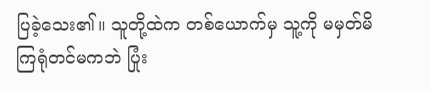ပြခဲ့သေး၏။ သူတို့ထဲက တစ်ယောက်မှ သူ့ကို မမှတ်မိကြရုံတင်မကဘဲ ပြုံး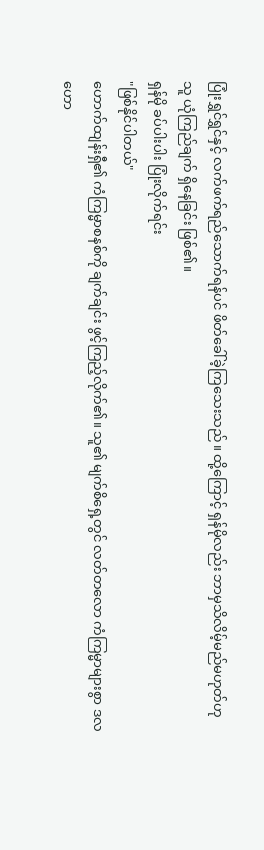ပြုံးရွှင်ရွှင်နှင့် လက်ဖက်ရည်သောက်ရန်ပင် ဖိတ်ခေါ်ခဲ့ကြသေးသည်။ ထို့ကြောင့် ရှန်မိုလည်း ဘာမှသိလိမ့်မည်မဟုတ်ဟု သူ ယုံကြည်ချက် ရှိနေခြင်း ဖြစ်၏။
ရှန်မို ခပ်ပါးပါး ပြုံးလိုက်ရင်း
"ဖြစ်နိုင်ပါတယ်"
ဟောက်ထျန်းရှီ၏ ကံကြမ္မာစနစ်ကို ချက်ချင်း ဖွင့်ကြည့်လိုက်၏။ သူ၏ မျက်စိရှေ့တွင် လတ်တလော ကံကြမ္မာများစွာ ဒလဟော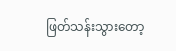ဖြတ်သန်းသွားတော့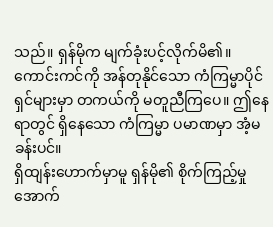သည်။ ရှန်မိုက မျက်ခုံးပင့်လိုက်မိ၏။ ကောင်းကင်ကို အန်တုနိုင်သော ကံကြမ္မာပိုင်ရှင်များမှာ တကယ်ကို မတူညီကြပေ။ ဤနေရာတွင် ရှိနေသော ကံကြမ္မာ ပမာဏမှာ အံ့မခန်းပင်။
ရှိထျန်းဟောက်မှာမူ ရှန်မို၏ စိုက်ကြည့်မှုအောက်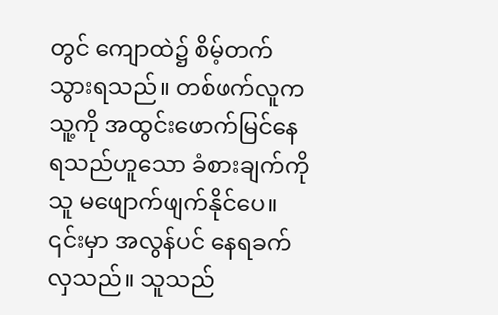တွင် ကျောထဲ၌ စိမ့်တက်သွားရသည်။ တစ်ဖက်လူက သူ့ကို အထွင်းဖောက်မြင်နေရသည်ဟူသော ခံစားချက်ကို သူ မဖျောက်ဖျက်နိုင်ပေ။ ၎င်းမှာ အလွန်ပင် နေရခက်လှသည်။ သူသည်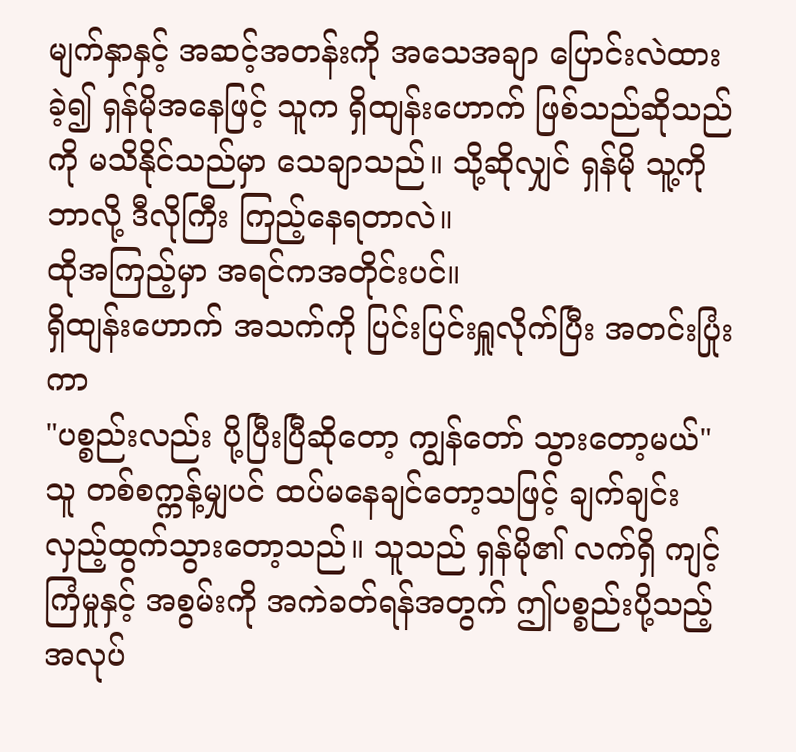မျက်နှာနှင့် အဆင့်အတန်းကို အသေအချာ ပြောင်းလဲထားခဲ့၍ ရှန်မိုအနေဖြင့် သူက ရှိထျန်းဟောက် ဖြစ်သည်ဆိုသည်ကို မသိနိုင်သည်မှာ သေချာသည်။ သို့ဆိုလျှင် ရှန်မို သူ့ကို ဘာလို့ ဒီလိုကြီး ကြည့်နေရတာလဲ။
ထိုအကြည့်မှာ အရင်ကအတိုင်းပင်။
ရှိထျန်းဟောက် အသက်ကို ပြင်းပြင်းရှူလိုက်ပြီး အတင်းပြုံးကာ
"ပစ္စည်းလည်း ပို့ပြီးပြီဆိုတော့ ကျွန်တော် သွားတော့မယ်"
သူ တစ်စက္ကန့်မျှပင် ထပ်မနေချင်တော့သဖြင့် ချက်ချင်း လှည့်ထွက်သွားတော့သည်။ သူသည် ရှန်မို၏ လက်ရှိ ကျင့်ကြံမှုနှင့် အစွမ်းကို အကဲခတ်ရန်အတွက် ဤပစ္စည်းပို့သည့် အလုပ်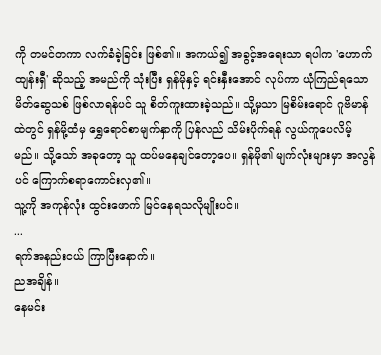ကို တမင်တကာ လက်ခံခဲ့ခြင်း ဖြစ်၏။ အကယ်၍ အခွင့်အရေးသာ ရပါက 'ဟောက်ထျန်းရှီ' ဆိုသည့် အမည်ကို သုံးပြီး ရှန်မိုနှင့် ရင်းနှီးအောင် လုပ်ကာ ယုံကြည်ရသော မိတ်ဆွေသစ် ဖြစ်လာရန်ပင် သူ စိတ်ကူးထားခဲ့သည်။ သို့မှသာ မြစိမ်းရောင် ဂူဗိမာန်ထဲတွင် ရှန်မို့ထံမှ ရွှေရောင်စာမျက်နှာကို ပြန်လည် သိမ်းပိုက်ရန် လွယ်ကူပေလိမ့်မည်။ သို့သော် အခုတော့ သူ ထပ်မနေချင်တော့ပေ။ ရှန်မို၏ မျက်လုံးများမှာ အလွန်ပင် ကြောက်စရာကောင်းလှ၏။
သူ့ကို အကုန်လုံး ထွင်းဖောက် မြင်နေရသလိုမျိုးပင်။
...
ရက်အနည်းငယ် ကြာပြီးနောက်။
ညအချိန်။
နေမင်း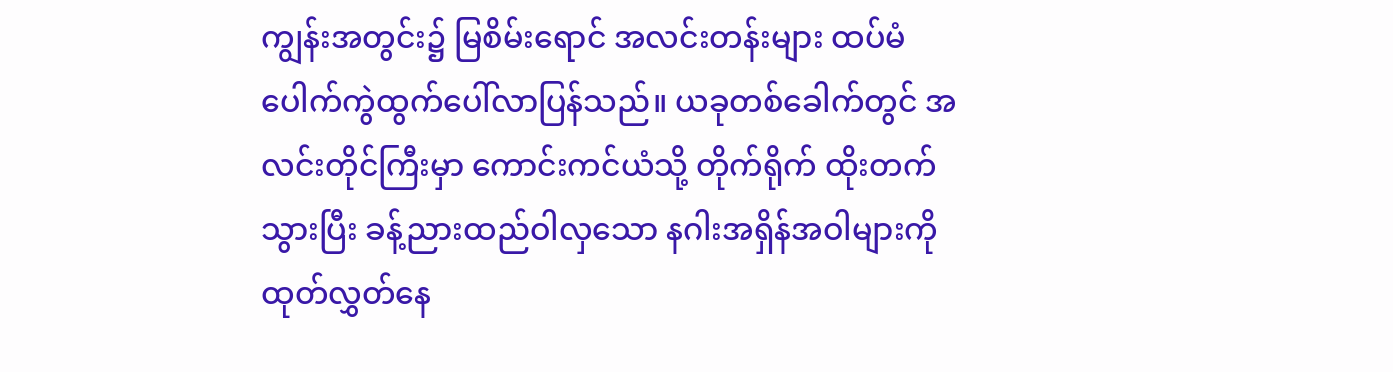ကျွန်းအတွင်း၌ မြစိမ်းရောင် အလင်းတန်းများ ထပ်မံ ပေါက်ကွဲထွက်ပေါ်လာပြန်သည်။ ယခုတစ်ခေါက်တွင် အလင်းတိုင်ကြီးမှာ ကောင်းကင်ယံသို့ တိုက်ရိုက် ထိုးတက်သွားပြီး ခန့်ညားထည်ဝါလှသော နဂါးအရှိန်အဝါများကို ထုတ်လွှတ်နေ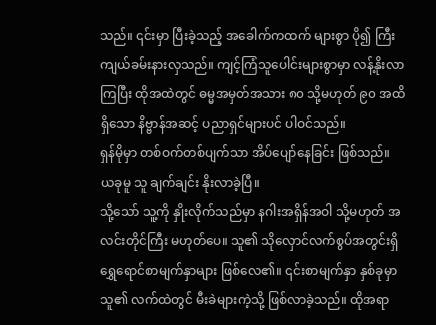သည်။ ၎င်းမှာ ပြီးခဲ့သည့် အခေါက်ကထက် များစွာ ပို၍ ကြီးကျယ်ခမ်းနားလှသည်။ ကျင့်ကြံသူပေါင်းများစွာမှာ လန့်နိုးလာကြပြီး ထိုအထဲတွင် ဓမ္မအမှတ်အသား ၈၀ သို့မဟုတ် ၉၀ အထိ ရှိသော နိဗ္ဗာန်အဆင့် ပညာရှင်များပင် ပါဝင်သည်။
ရှန်မိုမှာ တစ်ဝက်တစ်ပျက်သာ အိပ်ပျော်နေခြင်း ဖြစ်သည်။
ယခုမူ သူ ချက်ချင်း နိုးလာခဲ့ပြီ။
သို့သော် သူ့ကို နှိုးလိုက်သည်မှာ နဂါးအရှိန်အဝါ သို့မဟုတ် အလင်းတိုင်ကြီး မဟုတ်ပေ။ သူ၏ သိုလှောင်လက်စွပ်အတွင်းရှိ ရွှေရောင်စာမျက်နှာများ ဖြစ်လေ၏။ ၎င်းစာမျက်နှာ နှစ်ခုမှာ သူ၏ လက်ထဲတွင် မီးခဲများကဲ့သို့ ဖြစ်လာခဲ့သည်။ ထိုအရာ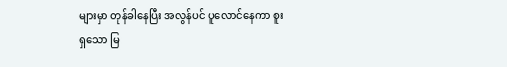များမှာ တုန်ခါနေပြီး အလွန်ပင် ပူလောင်နေကာ စူးရှသော မြ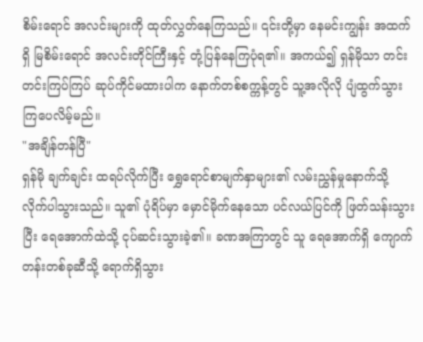စိမ်းရောင် အလင်းများကို ထုတ်လွှတ်နေကြသည်။ ၎င်းတို့မှာ နေမင်းကျွန်း အထက်ရှိ မြစိမ်းရောင် အလင်းတိုင်ကြီးနှင့် တုံ့ပြန်နေကြပုံရ၏။ အကယ်၍ ရှန်မိုသာ တင်းတင်းကြပ်ကြပ် ဆုပ်ကိုင်မထားပါက နောက်တစ်စက္ကန့်တွင် သူ့အလိုလို ပျံထွက်သွားကြပေလိမ့်မည်။
"အချိန်တန်ပြီ"
ရှန်မို ချက်ချင်း ထရပ်လိုက်ပြီး ရွှေရောင်စာမျက်နှာများ၏ လမ်းညွှန်မှုနောက်သို့ လိုက်ပါသွားသည်။ သူ၏ ပုံရိပ်မှာ မှောင်မိုက်နေသော ပင်လယ်ပြင်ကို ဖြတ်သန်းသွားပြီး ရေအောက်ထဲသို့ ငုပ်ဆင်းသွားခဲ့၏။ ခဏအကြာတွင် သူ ရေအောက်ရှိ ကျောက်တန်းတစ်ခုဆီသို့ ရောက်ရှိသွား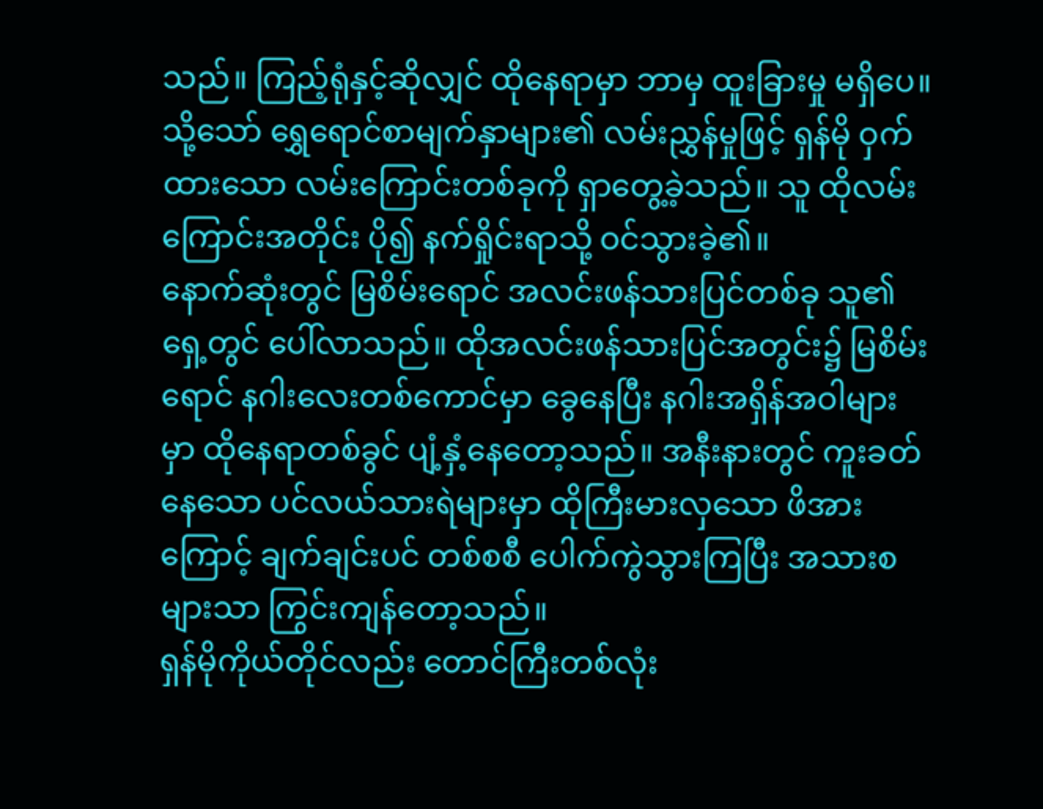သည်။ ကြည့်ရုံနှင့်ဆိုလျှင် ထိုနေရာမှာ ဘာမှ ထူးခြားမှု မရှိပေ။ သို့သော် ရွှေရောင်စာမျက်နှာများ၏ လမ်းညွှန်မှုဖြင့် ရှန်မို ဝှက်ထားသော လမ်းကြောင်းတစ်ခုကို ရှာတွေ့ခဲ့သည်။ သူ ထိုလမ်းကြောင်းအတိုင်း ပို၍ နက်ရှိုင်းရာသို့ ဝင်သွားခဲ့၏။
နောက်ဆုံးတွင် မြစိမ်းရောင် အလင်းဖန်သားပြင်တစ်ခု သူ၏ရှေ့တွင် ပေါ်လာသည်။ ထိုအလင်းဖန်သားပြင်အတွင်း၌ မြစိမ်းရောင် နဂါးလေးတစ်ကောင်မှာ ခွေနေပြီး နဂါးအရှိန်အဝါများမှာ ထိုနေရာတစ်ခွင် ပျံ့နှံ့နေတော့သည်။ အနီးနားတွင် ကူးခတ်နေသော ပင်လယ်သားရဲများမှာ ထိုကြီးမားလှသော ဖိအားကြောင့် ချက်ချင်းပင် တစ်စစီ ပေါက်ကွဲသွားကြပြီး အသားစများသာ ကြွင်းကျန်တော့သည်။
ရှန်မိုကိုယ်တိုင်လည်း တောင်ကြီးတစ်လုံး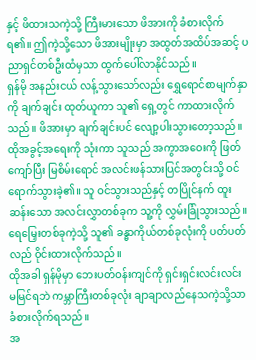နှင့် ဖိထားသကဲ့သို့ ကြီးမားသော ဖိအားကို ခံစားလိုက်ရ၏။ ဤကဲ့သို့သော ဖိအားမျိုးမှာ အထွတ်အထိပ်အဆင့် ပညာရှင်တစ်ဦးထံမှသာ ထွက်ပေါ်လာနိုင်သည်။
ရှန်မို အနည်းငယ် လန့်သွားသော်လည်း ရွှေရောင်စာမျက်နှာကို ချက်ချင်း ထုတ်ယူကာ သူ၏ ရှေ့တွင် ကာထားလိုက်သည်။ ဖိအားမှာ ချက်ချင်းပင် လျော့ပါးသွားတော့သည်။ ထိုအခွင့်အရေးကို သုံးကာ သူသည် အကွာအဝေးကို ဖြတ်ကျော်ပြီး မြစိမ်းရောင် အလင်းဖန်သားပြင်အတွင်းသို့ ဝင်ရောက်သွားခဲ့၏။ သူ ဝင်သွားသည်နှင့် တပြိုင်နက် ထူးဆန်းသော အလင်းလွှာတစ်ခုက သူ့ကို လွှမ်းခြုံသွားသည်။ ရေမြှေးတစ်ခုကဲ့သို့ သူ၏ ခန္ဓာကိုယ်တစ်ခုလုံးကို ပတ်ပတ်လည် ဝိုင်းထားလိုက်သည်။
ထိုအခါ ရှန်မိုမှာ ဘေးပတ်ဝန်းကျင်ကို ရှင်းရှင်းလင်းလင်း မမြင်ရဘဲ ကမ္ဘာကြီးတစ်ခုလုံး ချာချာလည်နေသကဲ့သို့သာ ခံစားလိုက်ရသည်။
အ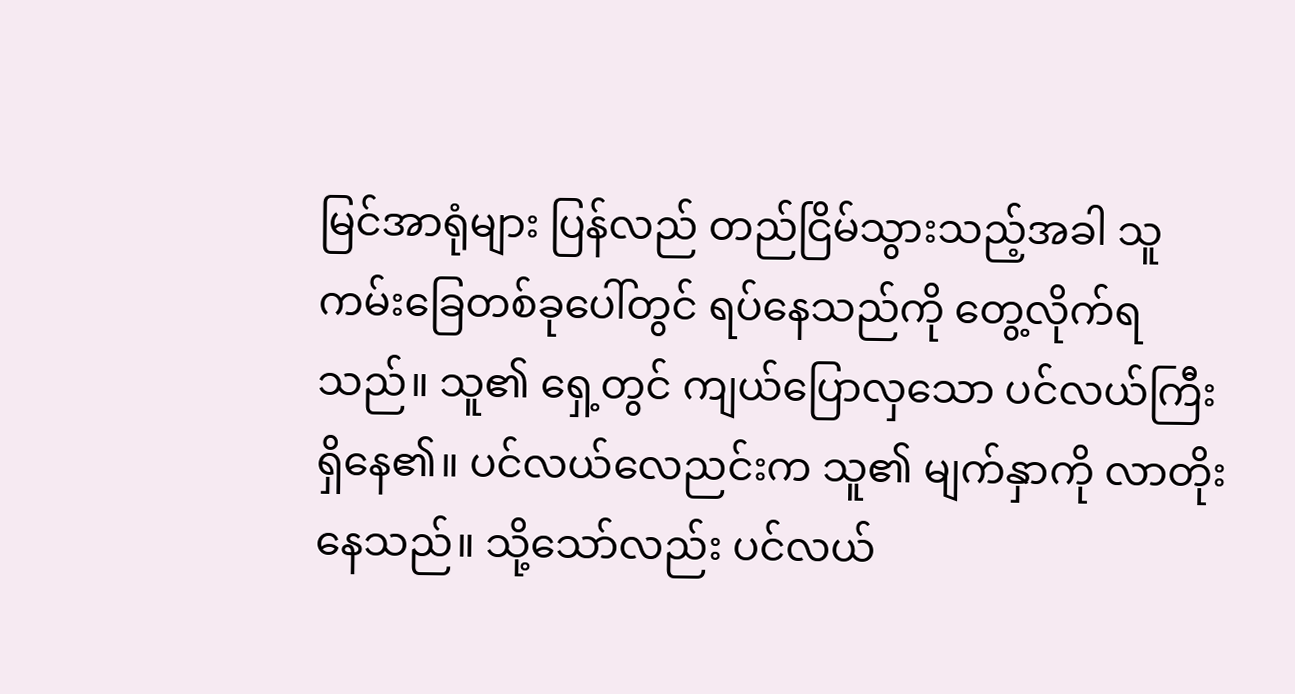မြင်အာရုံများ ပြန်လည် တည်ငြိမ်သွားသည့်အခါ သူ ကမ်းခြေတစ်ခုပေါ်တွင် ရပ်နေသည်ကို တွေ့လိုက်ရသည်။ သူ၏ ရှေ့တွင် ကျယ်ပြောလှသော ပင်လယ်ကြီး ရှိနေ၏။ ပင်လယ်လေညင်းက သူ၏ မျက်နှာကို လာတိုးနေသည်။ သို့သော်လည်း ပင်လယ်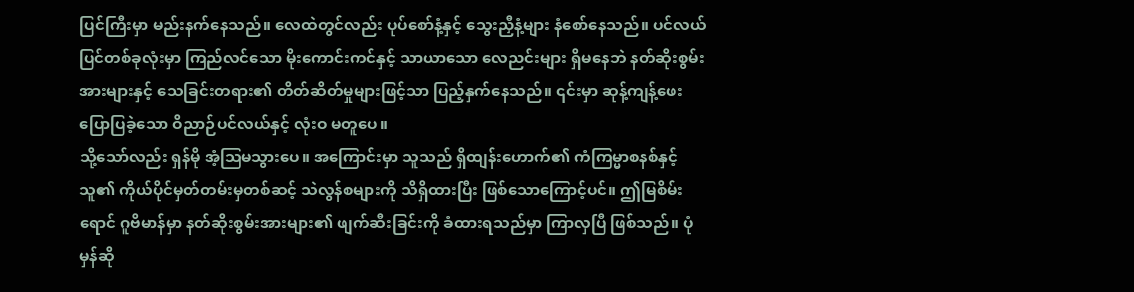ပြင်ကြီးမှာ မည်းနက်နေသည်။ လေထဲတွင်လည်း ပုပ်စော်နံ့နှင့် သွေးညှီနံ့များ နံစော်နေသည်။ ပင်လယ်ပြင်တစ်ခုလုံးမှာ ကြည်လင်သော မိုးကောင်းကင်နှင့် သာယာသော လေညင်းများ ရှိမနေဘဲ နတ်ဆိုးစွမ်းအားများနှင့် သေခြင်းတရား၏ တိတ်ဆိတ်မှုများဖြင့်သာ ပြည့်နှက်နေသည်။ ၎င်းမှာ ဆုန့်ကျန့်ဖေး ပြောပြခဲ့သော ဝိညာဉ်ပင်လယ်နှင့် လုံးဝ မတူပေ။
သို့သော်လည်း ရှန်မို အံ့ဩမသွားပေ။ အကြောင်းမှာ သူသည် ရှိထျန်းဟောက်၏ ကံကြမ္မာစနစ်နှင့် သူ၏ ကိုယ်ပိုင်မှတ်တမ်းမှတစ်ဆင့် သဲလွန်စများကို သိရှိထားပြီး ဖြစ်သောကြောင့်ပင်။ ဤမြစိမ်းရောင် ဂူဗိမာန်မှာ နတ်ဆိုးစွမ်းအားများ၏ ဖျက်ဆီးခြင်းကို ခံထားရသည်မှာ ကြာလှပြီ ဖြစ်သည်။ ပုံမှန်ဆို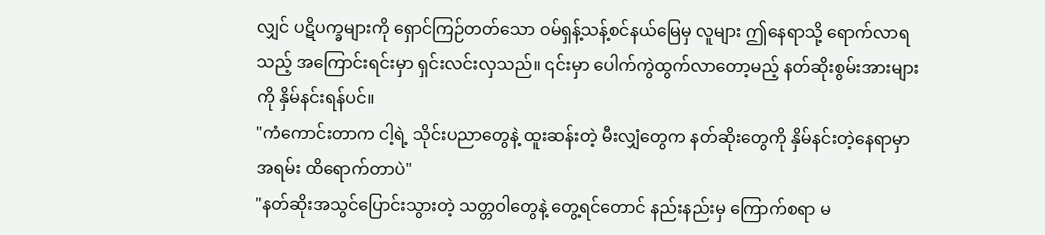လျှင် ပဋိပက္ခများကို ရှောင်ကြဉ်တတ်သော ဝမ်ရှန့်သန့်စင်နယ်မြေမှ လူများ ဤနေရာသို့ ရောက်လာရသည့် အကြောင်းရင်းမှာ ရှင်းလင်းလှသည်။ ၎င်းမှာ ပေါက်ကွဲထွက်လာတော့မည့် နတ်ဆိုးစွမ်းအားများကို နှိမ်နင်းရန်ပင်။
"ကံကောင်းတာက ငါ့ရဲ့ သိုင်းပညာတွေနဲ့ ထူးဆန်းတဲ့ မီးလျှံတွေက နတ်ဆိုးတွေကို နှိမ်နင်းတဲ့နေရာမှာ အရမ်း ထိရောက်တာပဲ"
"နတ်ဆိုးအသွင်ပြောင်းသွားတဲ့ သတ္တဝါတွေနဲ့ တွေ့ရင်တောင် နည်းနည်းမှ ကြောက်စရာ မ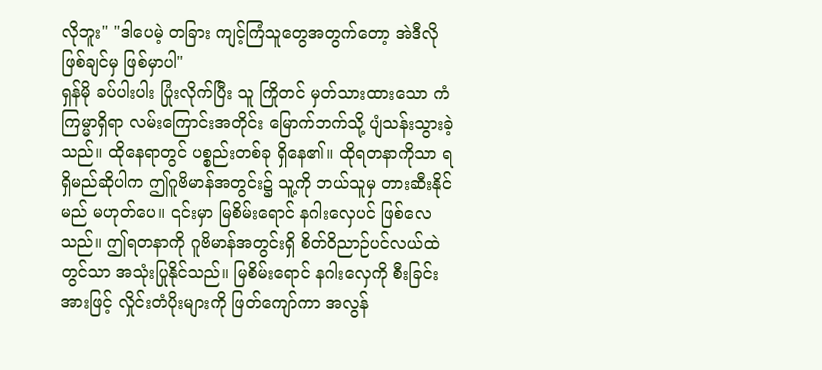လိုဘူး" "ဒါပေမဲ့ တခြား ကျင့်ကြံသူတွေအတွက်တော့ အဲဒီလို ဖြစ်ချင်မှ ဖြစ်မှာပါ"
ရှန်မို ခပ်ပါးပါး ပြုံးလိုက်ပြီး သူ ကြိုတင် မှတ်သားထားသော ကံကြမ္မာရှိရာ လမ်းကြောင်းအတိုင်း မြောက်ဘက်သို့ ပျံသန်းသွားခဲ့သည်။ ထိုနေရာတွင် ပစ္စည်းတစ်ခု ရှိနေ၏။ ထိုရတနာကိုသာ ရရှိမည်ဆိုပါက ဤဂူဗိမာန်အတွင်း၌ သူ့ကို ဘယ်သူမှ တားဆီးနိုင်မည် မဟုတ်ပေ။ ၎င်းမှာ မြစိမ်းရောင် နဂါးလှေပင် ဖြစ်လေသည်။ ဤရတနာကို ဂူဗိမာန်အတွင်းရှိ စိတ်ဝိညာဉ်ပင်လယ်ထဲတွင်သာ အသုံးပြုနိုင်သည်။ မြစိမ်းရောင် နဂါးလှေကို စီးခြင်းအားဖြင့် လှိုင်းတံပိုးများကို ဖြတ်ကျော်ကာ အလွန်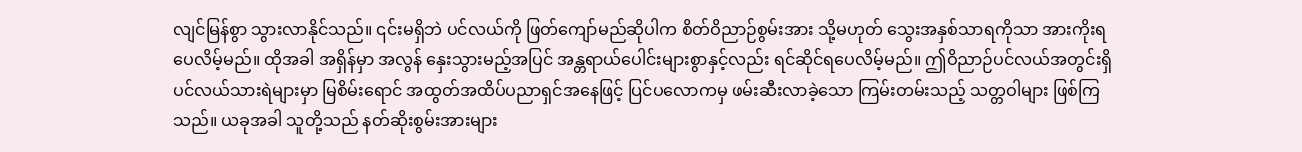လျင်မြန်စွာ သွားလာနိုင်သည်။ ၎င်းမရှိဘဲ ပင်လယ်ကို ဖြတ်ကျော်မည်ဆိုပါက စိတ်ဝိညာဉ်စွမ်းအား သို့မဟုတ် သွေးအနှစ်သာရကိုသာ အားကိုးရပေလိမ့်မည်။ ထိုအခါ အရှိန်မှာ အလွန် နှေးသွားမည့်အပြင် အန္တရာယ်ပေါင်းများစွာနှင့်လည်း ရင်ဆိုင်ရပေလိမ့်မည်။ ဤဝိညာဉ်ပင်လယ်အတွင်းရှိ ပင်လယ်သားရဲများမှာ မြစိမ်းရောင် အထွတ်အထိပ်ပညာရှင်အနေဖြင့် ပြင်ပလောကမှ ဖမ်းဆီးလာခဲ့သော ကြမ်းတမ်းသည့် သတ္တဝါများ ဖြစ်ကြသည်။ ယခုအခါ သူတို့သည် နတ်ဆိုးစွမ်းအားများ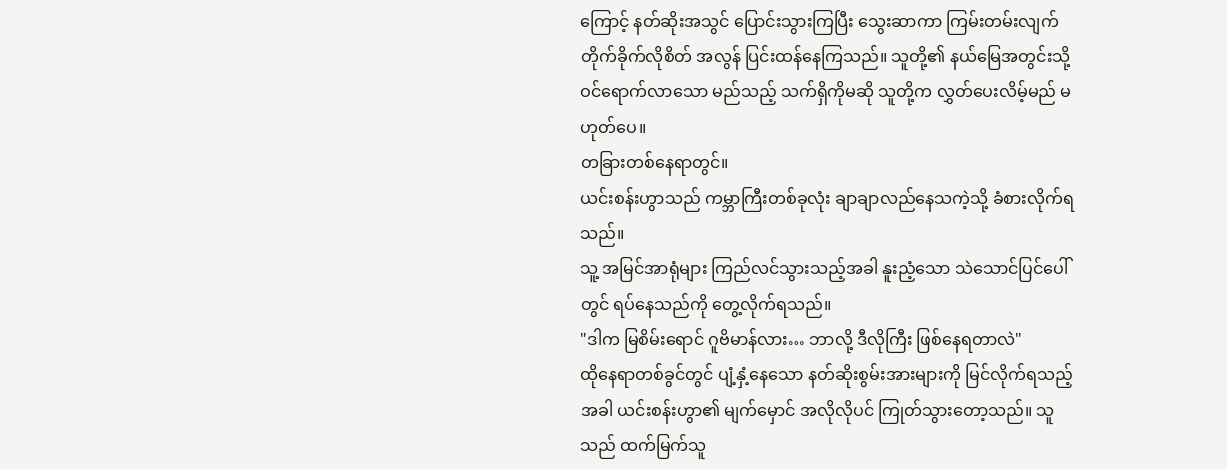ကြောင့် နတ်ဆိုးအသွင် ပြောင်းသွားကြပြီး သွေးဆာကာ ကြမ်းတမ်းလျက် တိုက်ခိုက်လိုစိတ် အလွန် ပြင်းထန်နေကြသည်။ သူတို့၏ နယ်မြေအတွင်းသို့ ဝင်ရောက်လာသော မည်သည့် သက်ရှိကိုမဆို သူတို့က လွှတ်ပေးလိမ့်မည် မဟုတ်ပေ။
တခြားတစ်နေရာတွင်။
ယင်းစန်းဟွာသည် ကမ္ဘာကြီးတစ်ခုလုံး ချာချာလည်နေသကဲ့သို့ ခံစားလိုက်ရသည်။
သူ့ အမြင်အာရုံများ ကြည်လင်သွားသည့်အခါ နူးညံ့သော သဲသောင်ပြင်ပေါ်တွင် ရပ်နေသည်ကို တွေ့လိုက်ရသည်။
"ဒါက မြစိမ်းရောင် ဂူဗိမာန်လား… ဘာလို့ ဒီလိုကြီး ဖြစ်နေရတာလဲ"
ထိုနေရာတစ်ခွင်တွင် ပျံ့နှံ့နေသော နတ်ဆိုးစွမ်းအားများကို မြင်လိုက်ရသည့်အခါ ယင်းစန်းဟွာ၏ မျက်မှောင် အလိုလိုပင် ကြုတ်သွားတော့သည်။ သူသည် ထက်မြက်သူ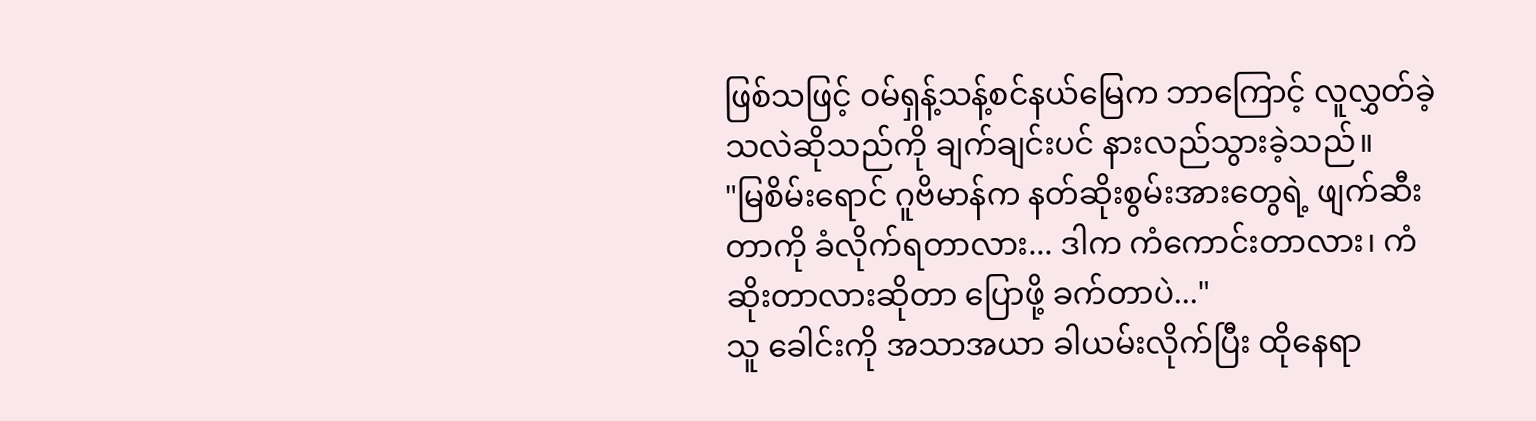ဖြစ်သဖြင့် ဝမ်ရှန့်သန့်စင်နယ်မြေက ဘာကြောင့် လူလွှတ်ခဲ့သလဲဆိုသည်ကို ချက်ချင်းပင် နားလည်သွားခဲ့သည်။
"မြစိမ်းရောင် ဂူဗိမာန်က နတ်ဆိုးစွမ်းအားတွေရဲ့ ဖျက်ဆီးတာကို ခံလိုက်ရတာလား... ဒါက ကံကောင်းတာလား၊ ကံဆိုးတာလားဆိုတာ ပြောဖို့ ခက်တာပဲ..."
သူ ခေါင်းကို အသာအယာ ခါယမ်းလိုက်ပြီး ထိုနေရာ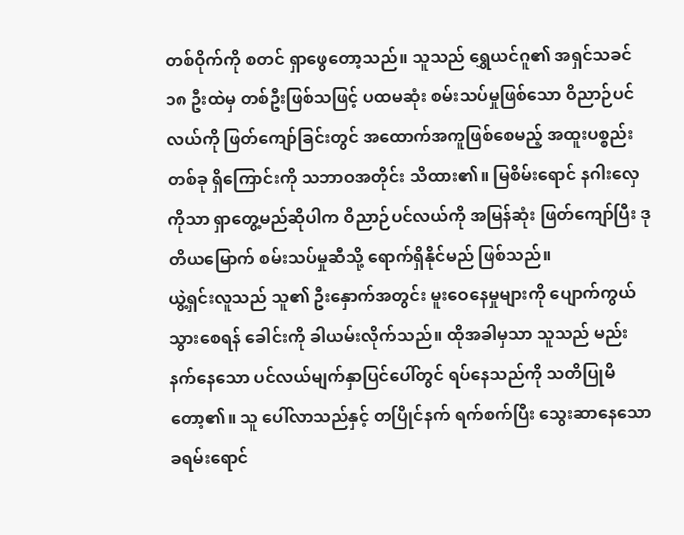တစ်ဝိုက်ကို စတင် ရှာဖွေတော့သည်။ သူသည် ရွှေယင်ဂူ၏ အရှင်သခင် ၁၈ ဦးထဲမှ တစ်ဦးဖြစ်သဖြင့် ပထမဆုံး စမ်းသပ်မှုဖြစ်သော ဝိညာဉ်ပင်လယ်ကို ဖြတ်ကျော်ခြင်းတွင် အထောက်အကူဖြစ်စေမည့် အထူးပစ္စည်းတစ်ခု ရှိကြောင်းကို သဘာဝအတိုင်း သိထား၏။ မြစိမ်းရောင် နဂါးလှေကိုသာ ရှာတွေ့မည်ဆိုပါက ဝိညာဉ်ပင်လယ်ကို အမြန်ဆုံး ဖြတ်ကျော်ပြီး ဒုတိယမြောက် စမ်းသပ်မှုဆီသို့ ရောက်ရှိနိုင်မည် ဖြစ်သည်။
ယွဲ့ရှင်းလူသည် သူ၏ ဦးနှောက်အတွင်း မူးဝေနေမှုများကို ပျောက်ကွယ်သွားစေရန် ခေါင်းကို ခါယမ်းလိုက်သည်။ ထိုအခါမှသာ သူသည် မည်းနက်နေသော ပင်လယ်မျက်နှာပြင်ပေါ်တွင် ရပ်နေသည်ကို သတိပြုမိတော့၏။ သူ ပေါ်လာသည်နှင့် တပြိုင်နက် ရက်စက်ပြီး သွေးဆာနေသော ခရမ်းရောင်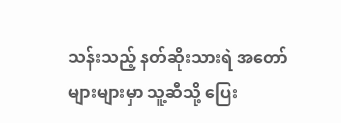သန်းသည့် နတ်ဆိုးသားရဲ အတော်များများမှာ သူ့ဆီသို့ ပြေး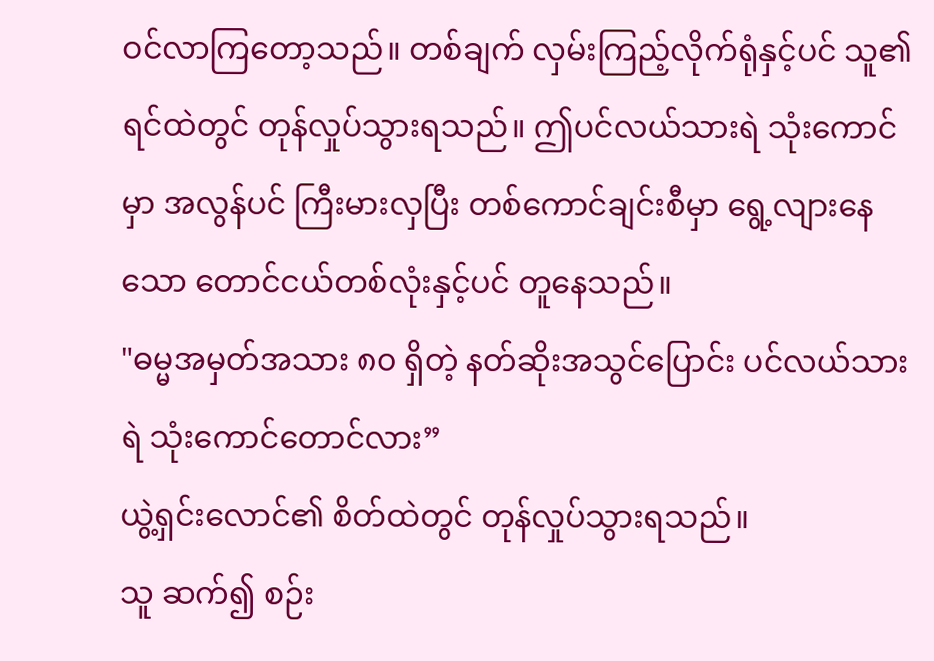ဝင်လာကြတော့သည်။ တစ်ချက် လှမ်းကြည့်လိုက်ရုံနှင့်ပင် သူ၏ ရင်ထဲတွင် တုန်လှုပ်သွားရသည်။ ဤပင်လယ်သားရဲ သုံးကောင်မှာ အလွန်ပင် ကြီးမားလှပြီး တစ်ကောင်ချင်းစီမှာ ရွေ့လျားနေသော တောင်ငယ်တစ်လုံးနှင့်ပင် တူနေသည်။
"ဓမ္မအမှတ်အသား ၈၀ ရှိတဲ့ နတ်ဆိုးအသွင်ပြောင်း ပင်လယ်သားရဲ သုံးကောင်တောင်လား”
ယွဲ့ရှင်းလောင်၏ စိတ်ထဲတွင် တုန်လှုပ်သွားရသည်။
သူ ဆက်၍ စဉ်း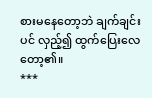စားမနေတော့ဘဲ ချက်ချင်းပင် လှည့်၍ ထွက်ပြေးလေတော့၏။
***